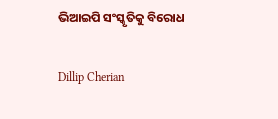ଭିଆଇପି ସଂସ୍କୃତିକୁ ବିରୋଧ

Dillip Cherian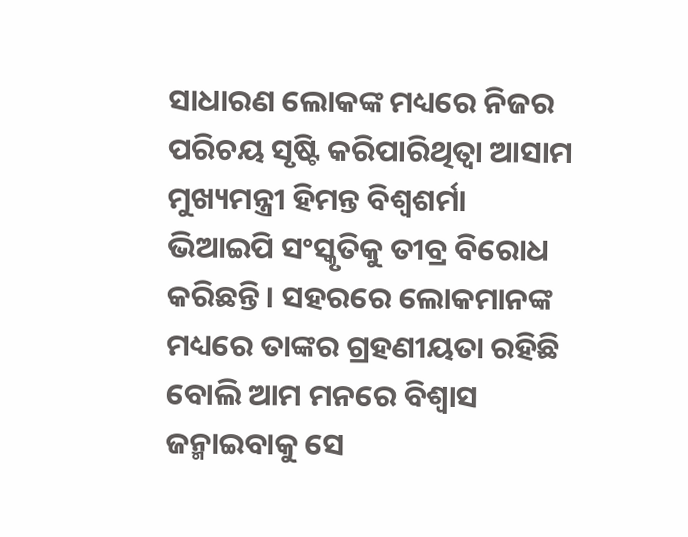ସାଧାରଣ ଲୋକଙ୍କ ମଧ୍ୟରେ ନିଜର ପରିଚୟ ସୃଷ୍ଟି କରିପାରିଥିତ୍ବା ଆସାମ ମୁଖ୍ୟମନ୍ତ୍ରୀ ହିମନ୍ତ ବିଶ୍ୱଶର୍ମା ଭିଆଇପି ସଂସ୍କୃତିକୁ ତୀବ୍ର ବିରୋଧ କରିଛନ୍ତି। ସହରରେ ଲୋକମାନଙ୍କ ମଧ୍ୟରେ ତାଙ୍କର ଗ୍ରହଣୀୟତା ରହିଛି ବୋଲି ଆମ ମନରେ ବିଶ୍ୱାସ ଜନ୍ମାଇବାକୁ ସେ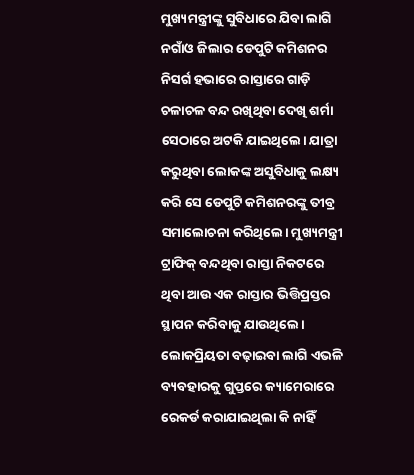ମୁଖ୍ୟମନ୍ତ୍ରୀଙ୍କୁ ସୁବିଧାରେ ଯିବା ଲାଗି ନଗାଁଓ ଜିଲାର ଡେପୁଟି କମିଶନର ନିସର୍ଗ ହଭାରେ ରାସ୍ତାରେ ଗାଡ଼ି ଚଳାଚଳ ବନ୍ଦ ରଖିଥିବା ଦେଖି ଶର୍ମା ସେଠାରେ ଅଟକି ଯାଇଥିଲେ। ଯାତ୍ରା କରୁଥିବା ଲୋକଙ୍କ ଅସୁବିଧାକୁ ଲକ୍ଷ୍ୟ କରି ସେ ଡେପୁଟି କମିଶନରଙ୍କୁ ତୀବ୍ର ସମାଲୋଚନା କରିଥିଲେ। ମୁଖ୍ୟମନ୍ତ୍ରୀ ଟ୍ରାଫିକ୍‌ ବନ୍ଦଥିବା ରାସ୍ତା ନିକଟରେ ଥିବା ଆଉ ଏକ ରାସ୍ତାର ଭିତ୍ତିପ୍ରସ୍ତର ସ୍ଥାପନ କରିବାକୁ ଯାଉଥିଲେ। ଲୋକପ୍ରିୟତା ବଢ଼ାଇବା ଲାଗି ଏଭଳି ବ୍ୟବହାରକୁ ଗୁପ୍ତରେ କ୍ୟାମେରାରେ ରେକର୍ଡ କରାଯାଇଥିଲା କି ନାହିଁ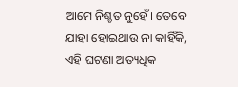ଆମେ ନିଶ୍ଚତ ନୁହେଁ। ତେବେ ଯାହା ହୋଇଥାଉ ନା କାହିଁକି, ଏହି ଘଟଣା ଅତ୍ୟଧିକ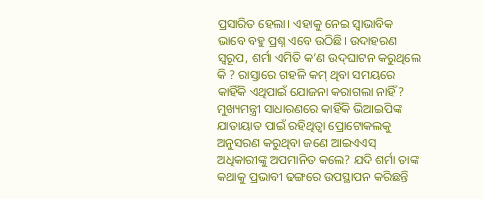ପ୍ରସାରିତ ହେଲା। ଏହାକୁ ନେଇ ସ୍ବାଭାବିକ ଭାବେ ବହୁ ପ୍ରଶ୍ନ ଏବେ ଉଠିଛି। ଉଦାହରଣ ସ୍ବରୂପ, ଶର୍ମା ଏମିତି କ’ଣ ଉଦ୍‌ଘାଟନ କରୁଥିଲେ କି ? ରାସ୍ତାରେ ଗହଳି କମ୍‌ ଥିବା ସମୟରେ କାହିଁକି ଏଥିପାଇଁ ଯୋଜନା କରାଗଲା ନାହିଁ? ମୁଖ୍ୟମନ୍ତ୍ରୀ ସାଧାରଣରେ କାହିଁକି ଭିଆଇପିଙ୍କ ଯାତାୟାତ ପାଇଁ ରହିଥିତ୍ବା ପ୍ରୋଟୋକଲକୁ ଅନୁସରଣ କରୁଥିବା ଜଣେ ଆଇଏଏସ୍‌ ଅଧିକାରୀଙ୍କୁ ଅପମାନିତ କଲେ? ଯଦି ଶର୍ମା ତାଙ୍କ କଥାକୁ ପ୍ରଭାବୀ ଢଙ୍ଗରେ ଉପସ୍ଥାପନ କରିଛନ୍ତି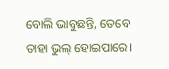ବୋଲି ଭାବୁଛନ୍ତି, ତେବେ ତାହା ଭୁଲ୍‌ ହୋଇପାରେ।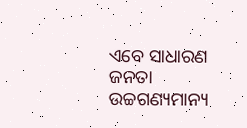ଏବେ ସାଧାରଣ ଜନତା ଉଚ୍ଚଗଣ୍ୟମାନ୍ୟ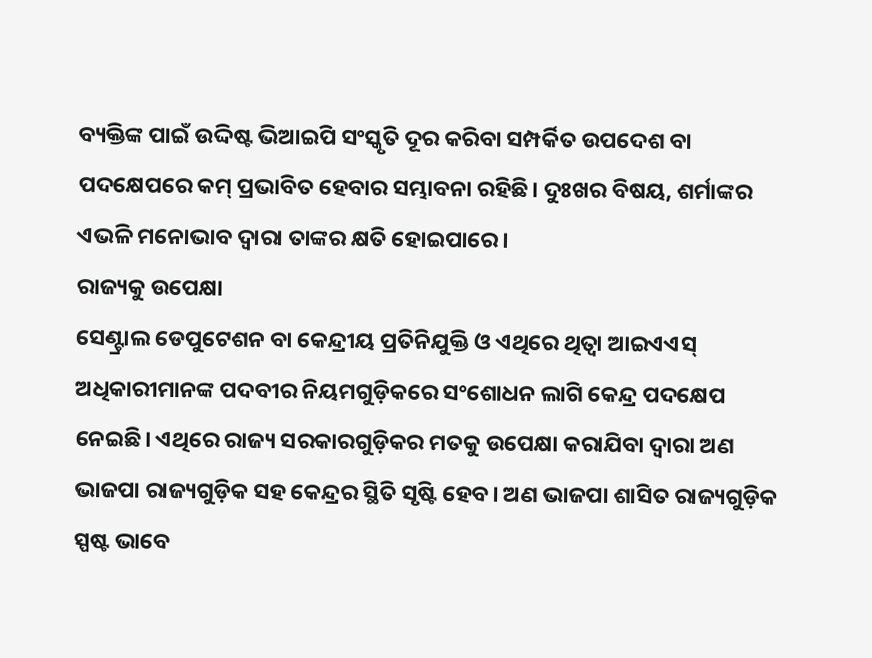ବ୍ୟକ୍ତିଙ୍କ ପାଇଁ ଉଦ୍ଦିଷ୍ଟ ଭିଆଇପି ସଂସ୍କୃତି ଦୂର କରିବା ସମ୍ପର୍କିତ ଉପଦେଶ ବା ପଦକ୍ଷେପରେ କମ୍‌ ପ୍ରଭାବିତ ହେବାର ସମ୍ଭାବନା ରହିଛି। ଦୁଃଖର ବିଷୟ, ଶର୍ମାଙ୍କର ଏଭଳି ମନୋଭାବ ଦ୍ୱାରା ତାଙ୍କର କ୍ଷତି ହୋଇପାରେ।
ରାଜ୍ୟକୁ ଉପେକ୍ଷା
ସେଣ୍ଟ୍ରାଲ ଡେପୁଟେଶନ ବା କେନ୍ଦ୍ରୀୟ ପ୍ରତିନିଯୁକ୍ତି ଓ ଏଥିରେ ଥିତ୍ବା ଆଇଏଏସ୍‌ ଅଧିକାରୀମାନଙ୍କ ପଦବୀର ନିୟମଗୁଡ଼ିକରେ ସଂଶୋଧନ ଲାଗି କେନ୍ଦ୍ର ପଦକ୍ଷେପ ନେଇଛି। ଏଥିରେ ରାଜ୍ୟ ସରକାରଗୁଡ଼ିକର ମତକୁ ଉପେକ୍ଷା କରାଯିବା ଦ୍ୱାରା ଅଣ ଭାଜପା ରାଜ୍ୟଗୁଡ଼ିକ ସହ କେନ୍ଦ୍ରର ସ୍ଥିତି ସୃଷ୍ଟି ହେବ। ଅଣ ଭାଜପା ଶାସିତ ରାଜ୍ୟଗୁଡ଼ିକ ସ୍ପଷ୍ଟ ଭାବେ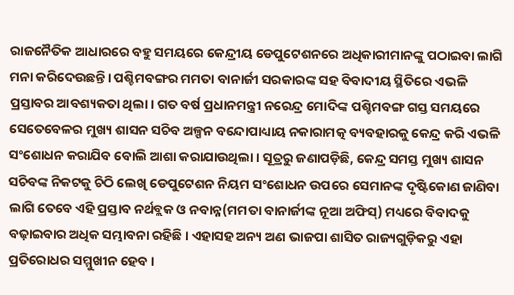ରାଜନୈତିକ ଆଧାରରେ ବହୁ ସମୟରେ କେନ୍ଦ୍ରୀୟ ଡେପୁଟେଶନରେ ଅଧିକାରୀମାନଙ୍କୁ ପଠାଇବା ଲାଗି ମନା କରିଦେଉଛନ୍ତି। ପଶ୍ଚିମବଙ୍ଗର ମମତା ବାନାର୍ଜୀ ସରକାରଙ୍କ ସହ ବିବାଦୀୟ ସ୍ଥିତିରେ ଏଭଳି ପ୍ରସ୍ତାବର ଆବଶ୍ୟକତା ଥିଲା। ଗତ ବର୍ଷ ପ୍ରଧାନମନ୍ତ୍ରୀ ନରେନ୍ଦ୍ର ମୋଦିଙ୍କ ପଶ୍ଚିମବଙ୍ଗ ଗସ୍ତ ସମୟରେ ସେତେବେଳର ମୁଖ୍ୟ ଶାସନ ସଚିବ ଅଳ୍ପନ ବନ୍ଦୋପାଧ୍ୟାୟ ନକାରାମତ୍କ ବ୍ୟବହାରକୁ କେନ୍ଦ୍ର କରି ଏଭଳି ସଂଶୋଧନ କରାଯିବ ବୋଲି ଆଶା କରାଯାଉଥିଲା। ସୂତ୍ରରୁ ଜଣାପଡ଼ିଛି, କେନ୍ଦ୍ର ସମସ୍ତ ମୁଖ୍ୟ ଶାସନ ସଚିବଙ୍କ ନିକଟକୁ ଚିଠି ଲେଖି ଡେପୁଟେଶନ ନିୟମ ସଂଶୋଧନ ଉପରେ ସେମାନଙ୍କ ଦୃଷ୍ଟିକୋଣ ଜାଣିବା ଲାଗି ତେବେ ଏହି ପ୍ରସ୍ତାବ ନର୍ଥବ୍ଲକ ଓ ନବାନ୍ନ(ମମତା ବାନାର୍ଜୀଙ୍କ ନୂଆ ଅଫିସ୍‌) ମଧ୍ୟରେ ବିବାଦକୁ ବଢ଼ାଇବାର ଅଧିକ ସମ୍ଭାବନା ରହିଛି। ଏହାସହ ଅନ୍ୟ ଅଣ ଭାଜପା ଶାସିତ ରାଜ୍ୟଗୁଡ଼ିକରୁ ଏହା ପ୍ରତିରୋଧର ସମ୍ମୁଖୀନ ହେବ।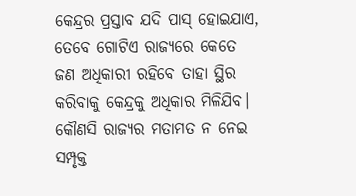କେନ୍ଦ୍ରର ପ୍ରସ୍ତାବ ଯଦି ପାସ୍‌ ହୋଇଯାଏ, ତେବେ ଗୋଟିଏ ରାଜ୍ୟରେ କେତେ ଜଣ ଅଧିକାରୀ ରହିବେ ତାହା ସ୍ଥିର କରିବାକୁ କେନ୍ଦ୍ରକୁ ଅଧିକାର ମିଳିଯିବ। କୌଣସି ରାଜ୍ୟର ମତାମତ ନ ନେଇ ସମ୍ପୃକ୍ତ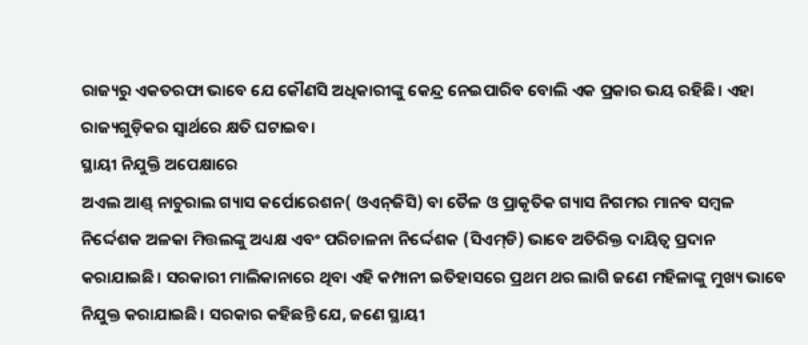ରାଜ୍ୟରୁ ଏକତରଫା ଭାବେ ଯେ କୌଣସି ଅଧିକାରୀଙ୍କୁ କେନ୍ଦ୍ର ନେଇପାରିବ ବୋଲି ଏକ ପ୍ରକାର ଭୟ ରହିଛି। ଏହା ରାଜ୍ୟଗୁଡ଼ିକର ସ୍ବାର୍ଥରେ କ୍ଷତି ଘଟାଇବ।
ସ୍ଥାୟୀ ନିଯୁକ୍ତି ଅପେକ୍ଷାରେ
ଅଏଲ ଆଣ୍ଡ୍‌ ନାଚୁରାଲ ଗ୍ୟାସ କର୍ପୋରେଶନ( ଓଏନ୍‌ଜିସି) ବା ତୈଳ ଓ ପ୍ରାକୃତିକ ଗ୍ୟାସ ନିଗମର ମାନବ ସମ୍ବଳ ନିର୍ଦ୍ଦେଶକ ଅଳକା ମିତ୍ତଲଙ୍କୁ ଅଧ୍ୟକ୍ଷ ଏବଂ ପରିଚାଳନା ନିର୍ଦ୍ଦେଶକ (ସିଏମ୍‌ଡି) ଭାବେ ଅତିରିକ୍ତ ଦାୟିତ୍ୱ ପ୍ରଦାନ କରାଯାଇଛି। ସରକାରୀ ମାଲିକାନାରେ ଥିବା ଏହି କମ୍ପାନୀ ଇତିହାସରେ ପ୍ରଥମ ଥର ଲାଗି ଜଣେ ମହିଳାଙ୍କୁ ମୁଖ୍ୟ ଭାବେ ନିଯୁକ୍ତ କରାଯାଇଛି। ସରକାର କହିଛନ୍ତି ଯେ, ଜଣେ ସ୍ଥାୟୀ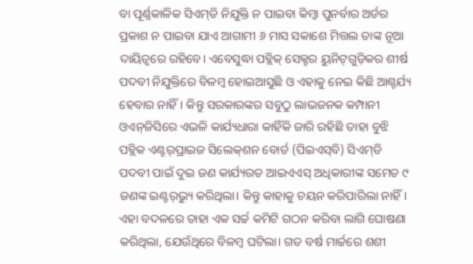ବା ପୂର୍ଣ୍ଣକାଳିକ ସିଏମ୍‌ଡି ନିଯୁକ୍ତି ନ ପାଇବା କିମ୍ବା ପୁନର୍ବାର ଅର୍ଡର ପ୍ରକାଶ ନ ପାଇବା ଯାଏ ଆଗାମୀ ୬ ମାସ ସକାଶେ ମିତ୍ତଲ ତାଙ୍କ ନୂଆ ଦାୟିତ୍ୱରେ ରହିବେ। ଏବେସୁଦ୍ଧା ପବ୍ଲିକ୍‌ ସେକ୍ଟର ୟୁନିଟ୍‌ଗୁଡ଼ିକର ଶୀର୍ଷ ପଦବୀ ନିଯୁକ୍ତିରେ ବିଳମ୍ବ ହୋଇଆସୁଛି ଓ ଏହାକୁ ନେଇ କିଛି ଆଶ୍ଚର୍ଯ୍ୟ ହେବାର ନାହିଁ। କିନ୍ତୁ ସରକାରଙ୍କର ସବୁଠୁ ଲାଭଜନକ କମ୍ପାନୀ ଓଏନ୍‌ଜିସିରେ ଏଭଳି କାର୍ଯ୍ୟଧାରା କାହିଁକି ଜାରି ରହିଛି ତାହା ବୁଝି ପବ୍ଲିକ ଏଣ୍ଟର୍‌ପ୍ରାଇଜ ସିଲେକ୍‌ଶନ ବୋର୍ଡ (ପିଇଏସ୍‌ବି) ସିଏମ୍‌ଡି ପଦବୀ ପାଇଁ ଦୁଇ ଜଣ କାର୍ଯ୍ୟରତ ଆଇଏଏସ୍‌ ଅଧିକାରୀଙ୍କ ସମେତ ୯ ଜଣଙ୍କ ଇଣ୍ଟର୍‌ଭ୍ୟୁ କରିଥିଲା। କିନ୍ତୁ କାହାକୁ ଚୟନ କରିପାରିଲା ନାହିଁ। ଏହା ବଦଳରେ ତାହା ଏକ ସର୍ଚ୍ଚ କମିଟି ଗଠନ କରିବା ଲାଗି ଘୋଷଣା କରିଥିଲା, ଯେଉଁଥିରେ ବିଳମ୍ବ ଘଟିଲା। ଗତ ବର୍ଷ ମାର୍ଚ୍ଚରେ ଶଶୀ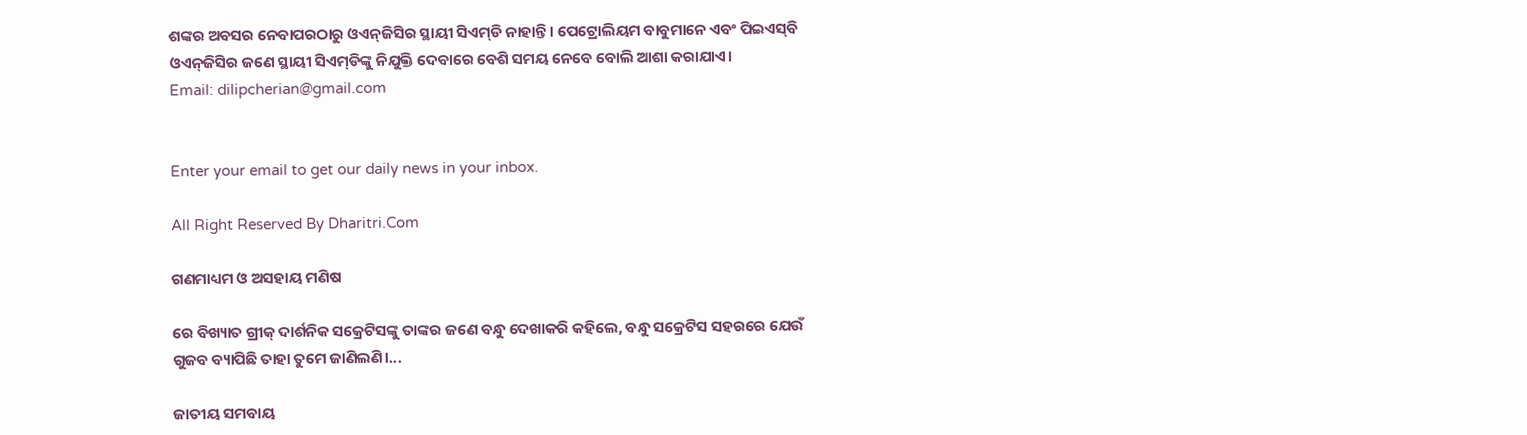ଶଙ୍କର ଅବସର ନେବାପରଠାରୁ ଓଏନ୍‌ଜିସିର ସ୍ଥାୟୀ ସିଏମ୍‌ଡି ନାହାନ୍ତି। ପେଟ୍ରୋଲିୟମ ବାବୁମାନେ ଏବଂ ପିଇଏସ୍‌ବି ଓଏନ୍‌ଜିସିର ଜଣେ ସ୍ଥାୟୀ ସିଏମ୍‌ଡିଙ୍କୁ ନିଯୁକ୍ତି ଦେବାରେ ବେଶି ସମୟ ନେବେ ବୋଲି ଆଶା କରାଯାଏ।
Email: dilipcherian@gmail.com


Enter your email to get our daily news in your inbox.

All Right Reserved By Dharitri.Com

ଗଣମାଧ୍ୟମ ଓ ଅସହାୟ ମଣିଷ

ରେ ବିଖ୍ୟାତ ଗ୍ରୀକ୍‌ ଦାର୍ଶନିକ ସକ୍ରେଟିସଙ୍କୁ ତାଙ୍କର ଜଣେ ବନ୍ଧୁ ଦେଖାକରି କହିଲେ, ବନ୍ଧୁ ସକ୍ରେଟିସ ସହରରେ ଯେଉଁ ଗୁଜବ ବ୍ୟାପିଛି ତାହା ତୁମେ ଜାଣିଲଣି।...

ଜାତୀୟ ସମବାୟ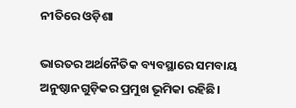ନୀତିରେ ଓଡ଼ିଶା

ଭାରତର ଅର୍ଥନୈତିକ ବ୍ୟବସ୍ଥାରେ ସମବାୟ ଅନୁଷ୍ଠାନଗୁଡ଼ିକର ପ୍ରମୁଖ ଭୂମିକା ରହିଛି।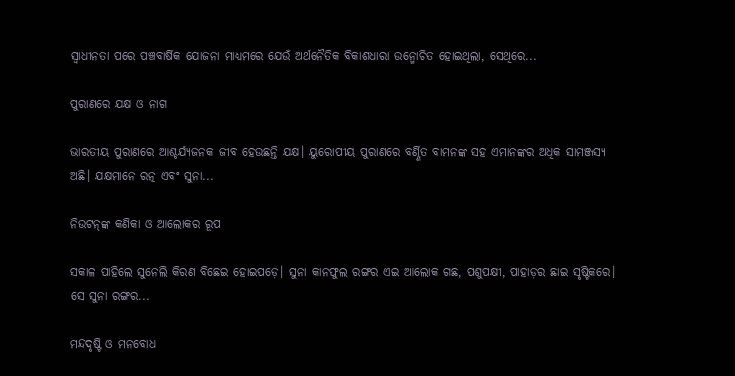ସ୍ବାଧୀନତା ପରେ ପଞ୍ଚବାର୍ଷିକ ଯୋଜନା ମାଧ୍ୟମରେ ଯେଉଁ ଅର୍ଥନୈତିକ ବିକାଶଧାରା ଉନ୍ମୋଚିତ ହୋଇଥିଲା, ସେଥିରେ...

ପୁରାଣରେ ଯକ୍ଷ ଓ ନାଗ

ଭାରତୀୟ ପୁରାଣରେ ଆଶ୍ଚର୍ଯ୍ୟଜନକ ଜୀବ ହେଉଛନ୍ତି ଯକ୍ଷ। ୟୁରୋପୀୟ ପୁରାଣରେ ବର୍ଣ୍ଣିତ ବାମନଙ୍କ ସହ ଏମାନଙ୍କର ଅଧିକ ସାମଞ୍ଜସ୍ୟ ଅଛି। ଯକ୍ଷମାନେ ରତ୍ନ ଏବଂ ସୁନା...

ନିଉଟନ୍‌ଙ୍କ କଣିକା ଓ ଆଲୋକର ରୂପ

ସକାଳ ପାହିଲେ ସୁନେଲି କିରଣ ବିଛେଇ ହୋଇପଡ଼େ। ସୁନା କାନଫୁଲ ରଙ୍ଗର ଏଇ ଆଲୋକ ଗଛ, ପଶୁପକ୍ଷୀ, ପାହାଡ଼ର ଛାଇ ସୃଷ୍ଟିକରେ। ସେ ସୁନା ରଙ୍ଗର...

ମନ୍ଦଦୃଷ୍ଟି ଓ ମନବୋଧ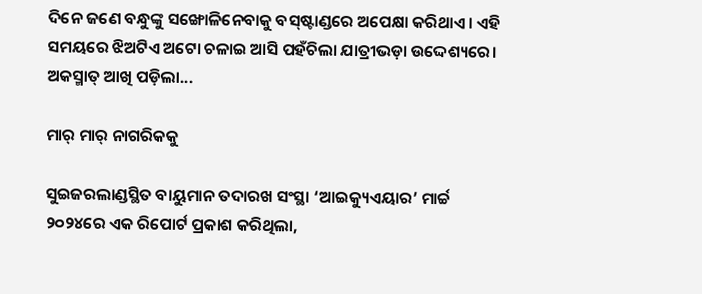ଦିନେ ଜଣେ ବନ୍ଧୁଙ୍କୁ ସଙ୍ଖୋଳିନେବାକୁ ବସ୍‌ଷ୍ଟାଣ୍ଡରେ ଅପେକ୍ଷା କରିଥାଏ। ଏହି ସମୟରେ ଝିଅଟିଏ ଅଟୋ ଚଳାଇ ଆସି ପହଁଚିଲା ଯାତ୍ରୀଭଡ଼ା ଉଦ୍ଦେଶ୍ୟରେ। ଅକସ୍ମାତ୍‌ ଆଖି ପଡ଼ିଲା...

ମାର୍‌ ମାର୍‌ ନାଗରିକକୁ

ସୁଇଜରଲାଣ୍ଡସ୍ଥିତ ବାୟୁମାନ ତଦାରଖ ସଂସ୍ଥା ‘ଆଇକ୍ୟୁଏୟାର’ ମାର୍ଚ୍ଚ ୨୦୨୪ରେ ଏକ ରିପୋର୍ଟ ପ୍ରକାଶ କରିଥିଲା,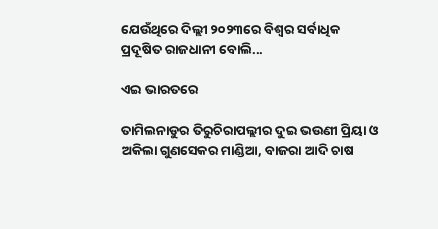ଯେଉଁଥିରେ ଦିଲ୍ଲୀ ୨୦୨୩ରେ ବିଶ୍ୱର ସର୍ବାଧିକ ପ୍ରଦୂଷିତ ରାଜଧାନୀ ବୋଲି...

ଏଇ ଭାରତରେ

ତାମିଲନାଡୁର ତିରୁଚିରାପଲ୍ଲୀର ଦୁଇ ଭଉଣୀ ପ୍ରିୟା ଓ ଅକିଲା ଗୁଣସେକର ମାଣ୍ଡିଆ, ବାଜରା ଆଦି ଚାଷ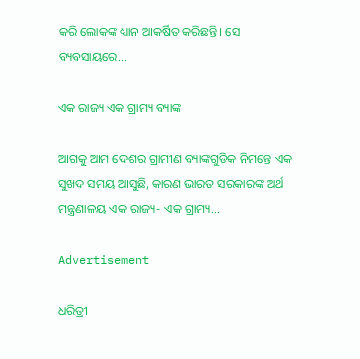କରି ଲୋକଙ୍କ ଧ୍ୟାନ ଆକର୍ଷିତ କରିଛନ୍ତି। ସେ ବ୍ୟବସାୟରେ...

ଏକ ରାଜ୍ୟ ଏକ ଗ୍ରାମ୍ୟ ବ୍ୟାଙ୍କ

ଆଗକୁ ଆମ ଦେଶର ଗ୍ରାମୀଣ ବ୍ୟାଙ୍କଗୁଡିକ ନିମନ୍ତେ ଏକ ସୁଖଦ ସମୟ ଆସୁଛି, କାରଣ ଭାରତ ସରକାରଙ୍କ ଅର୍ଥ ମନ୍ତ୍ରଣାଳୟ ଏକ ରାଜ୍ୟ- ଏକ ଗ୍ରାମ୍ୟ...

Advertisement

ଧରିତ୍ରୀ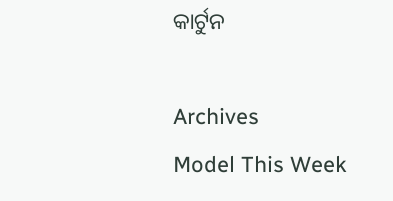କାର୍ଟୁନ

Archives
Model This Week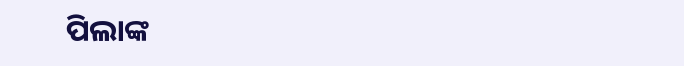ପିଲାଙ୍କ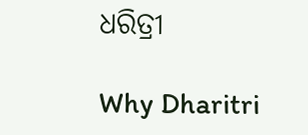ଧରିତ୍ରୀ

Why Dharitri